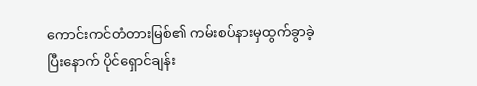ကောင်းကင်တံတားမြစ်၏ ကမ်းစပ်နားမှထွက်ခွာခဲ့ပြီးနောက် ပိုင်ရှောင်ချန်း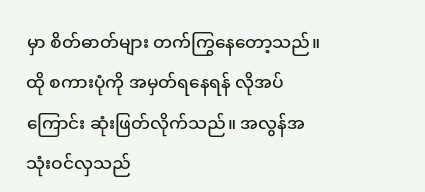မှာ စိတ်ဓာတ်များ တက်ကြွနေတော့သည်။ ထို စကားပုံကို အမှတ်ရနေရန် လိုအပ်ကြောင်း ဆုံးဖြတ်လိုက်သည်။ အလွန်အသုံးဝင်လှသည်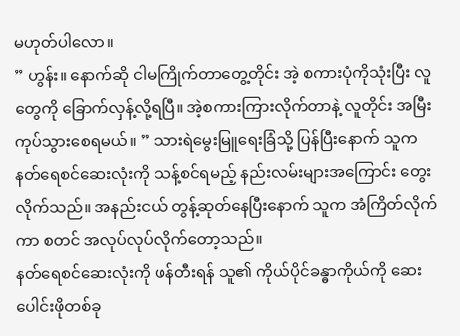မဟုတ်ပါလော။
” ဟွန်း။ နောက်ဆို ငါမကြိုက်တာတွေ့တိုင်း အဲ့ စကားပုံကိုသုံးပြီး လူတွေကို ခြောက်လှန့်လို့ရပြီ။ အဲ့စကားကြားလိုက်တာနဲ့ လူတိုင်း အမြီးကုပ်သွားစေရမယ်။ ” သားရဲမွေးမြူရေးခြံသို့ ပြန်ပြီးနောက် သူက နတ်ရေစင်ဆေးလုံးကို သန့်စင်ရမည့် နည်းလမ်းများအကြောင်း တွေးလိုက်သည်။ အနည်းငယ် တွန့်ဆုတ်နေပြီးနောက် သူက အံကြိတ်လိုက်ကာ စတင် အလုပ်လုပ်လိုက်တော့သည်။
နတ်ရေစင်ဆေးလုံးကို ဖန်တီးရန် သူ၏ ကိုယ်ပိုင်ခန္ဓာကိုယ်ကို ဆေးပေါင်းဖိုတစ်ခု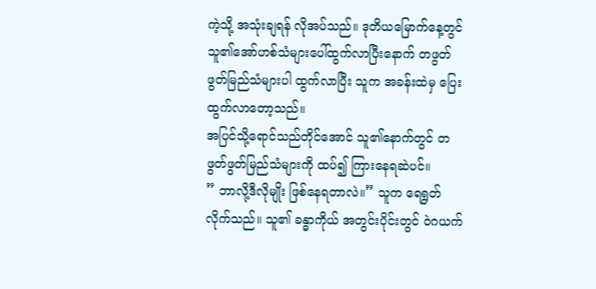ကဲ့သို့ အသုံးချရန် လိုအပ်သည်။ ဒုတိယမြောက်နေ့တွင် သူ၏အော်ဟစ်သံများပေါ်ထွက်လာပြီးနောက် တဖွတ်ဖွတ်မြည်သံများပါ ထွက်လာပြီး သူက အခန်းထဲမှ ပြေးထွက်လာတော့သည်။
အပြင်သို့ရောင်သည်တိုင်အောင် သူ၏နောက်တွင် တဖွတ်ဖွတ်မြည်သံများကို ထပ်၍ ကြားနေရဆဲပင်။
” ဘာလို့ဒီလိုမျိုး ဖြစ်နေရတာလဲ။” သူက ရေရွတ်လိုက်သည်။ သူ၏ ခန္ဓာကိုယ် အတွင်းပိုင်းတွင် ဝဲဂယက်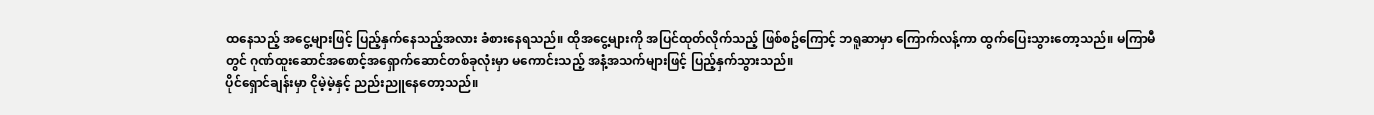ထနေသည့် အငွေ့များဖြင့် ပြည့်နှက်နေသည့်အလား ခံစားနေရသည်။ ထိုအငွေ့များကို အပြင်ထုတ်လိုက်သည့် ဖြစ်စဥ်ကြောင့် ဘရူဆာမှာ ကြောက်လန့်ကာ ထွက်ပြေးသွားတော့သည်။ မကြာမီတွင် ဂုဏ်ထူးဆောင်အစောင့်အရှောက်ဆောင်တစ်ခုလုံးမှာ မကောင်းသည့် အနံ့အသက်များဖြင့် ပြည့်နှက်သွားသည်။
ပိုင်ရှောင်ချန်းမှာ ငိုမဲ့မဲ့နှင့် ညည်းညူနေတော့သည်။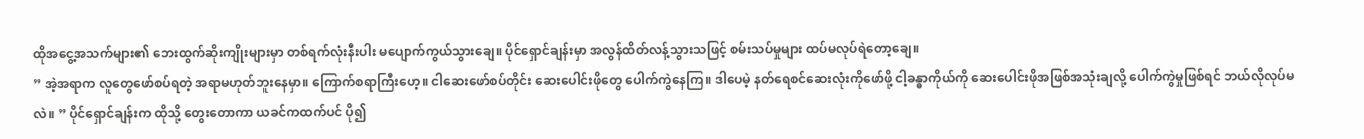ထိုအငွေ့အသက်များ၏ ဘေးထွက်ဆိုးကျိုးများမှာ တစ်ရက်လုံးနီးပါး မပျောက်ကွယ်သွားချေ။ ပိုင်ရှောင်ချန်းမှာ အလွန်ထိတ်လန့်သွားသဖြင့် စမ်းသပ်မှုများ ထပ်မလုပ်ရဲတော့ချေ။
” အဲ့အရာက လူတွေဖော်စပ်ရတဲ့ အရာမဟုတ်ဘူးနေမှာ။ ကြောက်စရာကြီးဟေ့။ ငါဆေးဖော်စပ်တိုင်း ဆေးပေါင်းဖိုတွေ ပေါက်ကွဲနေကြ။ ဒါပေမဲ့ နတ်ရေစင်ဆေးလုံးကိုဖော်ဖို့ ငါ့ခန္ဓာကိုယ်ကို ဆေးပေါင်းဖိုအဖြစ်အသုံးချလို့ ပေါက်ကွဲမှုဖြစ်ရင် ဘယ်လိုလုပ်မလဲ။ ” ပိုင်ရှောင်ချန်းက ထိုသို့ တွေးတောကာ ယခင်ကထက်ပင် ပို၍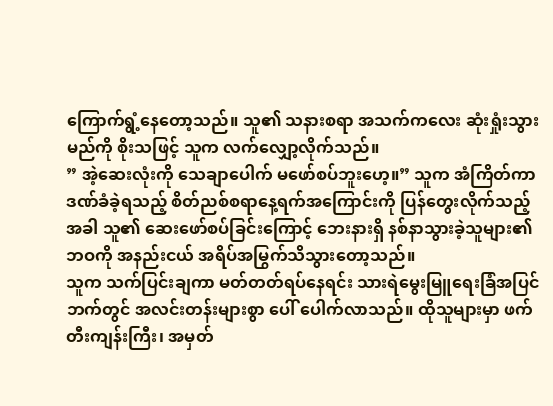ကြောက်ရွံ့နေတော့သည်။ သူ၏ သနားစရာ အသက်ကလေး ဆုံးရှုံးသွားမည်ကို စိုးသဖြင့် သူက လက်လျှော့လိုက်သည်။
” အဲ့ဆေးလုံးကို သေချာပေါက် မဖော်စပ်ဘူးဟေ့။” သူက အံကြိတ်ကာ ဒဏ်ခံခဲ့ရသည့် စိတ်ညစ်စရာနေ့ရက်အကြောင်းကို ပြန်တွေးလိုက်သည့်အခါ သူ၏ ဆေးဖော်စပ်ခြင်းကြောင့် ဘေးနားရှိ နစ်နာသွားခဲ့သူများ၏ ဘဝကို အနည်းငယ် အရိပ်အမြွက်သိသွားတော့သည်။
သူက သက်ပြင်းချကာ မတ်တတ်ရပ်နေရင်း သားရဲမွေးမြူရေးခြံအပြင်ဘက်တွင် အလင်းတန်းများစွာ ပေါ် ပေါက်လာသည်။ ထိုသူများမှာ ဖက်တီးကျန်းကြီး၊ အမှတ်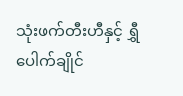သုံးဖက်တီးဟီနှင့် ရွှီပေါက်ချိုင်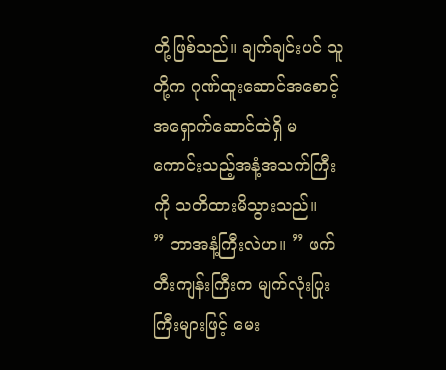တို့ဖြစ်သည်။ ချက်ချင်းပင် သူတို့က ဂုဏ်ထူးဆောင်အစောင့်အရှောက်ဆောင်ထဲရှိ မကောင်းသည့်အနံ့အသက်ကြီးကို သတိထားမိသွားသည်။
” ဘာအနံ့ကြီးလဲဟ။ ” ဖက်တီးကျန်းကြီးက မျက်လုံးပြုးကြီးများဖြင့် မေး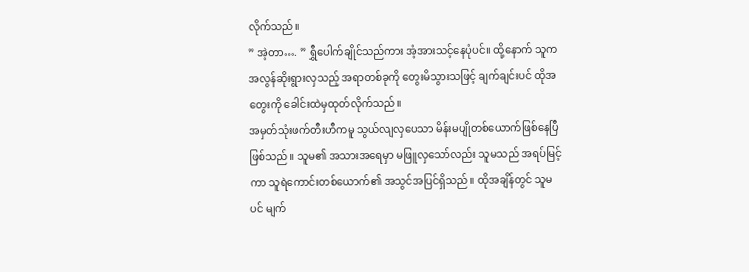လိုက်သည်။
” အဲ့တာ…. ” ရွှီပေါက်ချိုင်သည်ကား အံ့အားသင့်နေပုံပင်။ ထို့နောက် သူက အလွန်ဆိုးရွားလှသည့် အရာတစ်ခုကို တွေးမိသွားသဖြင့် ချက်ချင်းပင် ထိုအတွေးကို ခေါင်းထဲမှထုတ်လိုက်သည်။
အမှတ်သုံးဖက်တီးဟီကမူ သွယ်လျလှပေသာ မိန်းမပျိုတစ်ယောက်ဖြစ်နေပြီဖြစ်သည်။ သူမ၏ အသားအရေမှာ မဖြူလှသော်လည်း သူမသည် အရပ်မြင့်ကာ သူရဲကောင်းတစ်ယောက်၏ အသွင်အပြင်ရှိသည်။ ထိုအချိန်တွင် သူမပင် မျက်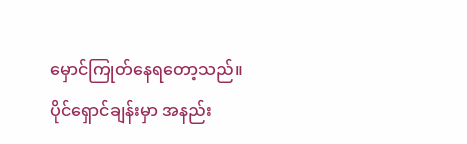မှောင်ကြုတ်နေရတော့သည်။
ပိုင်ရှောင်ချန်းမှာ အနည်း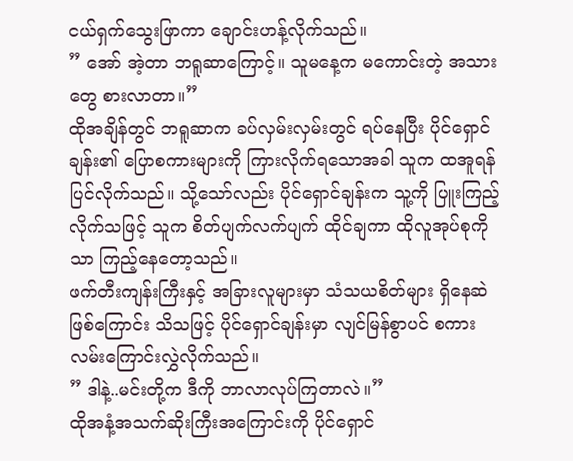ငယ်ရှက်သွေးဖြာကာ ချောင်းဟန့်လိုက်သည်။
” အော် အဲ့တာ ဘရူဆာကြောင့်။ သူမနေ့က မကောင်းတဲ့ အသားတွေ စားလာတာ။”
ထိုအချိန်တွင် ဘရူဆာက ခပ်လှမ်းလှမ်းတွင် ရပ်နေပြီး ပိုင်ရှောင်ချန်း၏ ပြောစကားများကို ကြားလိုက်ရသောအခါ သူက ထအူရန် ပြင်လိုက်သည်။ သို့သော်လည်း ပိုင်ရှောင်ချန်းက သူ့ကို ပြူးကြည့်လိုက်သဖြင့် သူက စိတ်ပျက်လက်ပျက် ထိုင်ချကာ ထိုလူအုပ်စုကိုသာ ကြည့်နေတော့သည်။
ဖက်တီးကျန်းကြီးနှင့် အခြားလူများမှာ သံသယစိတ်များ ရှိနေဆဲဖြစ်ကြောင်း သိသဖြင့် ပိုင်ရှောင်ချန်းမှာ လျင်မြန်စွာပင် စကားလမ်းကြောင်းလွှဲလိုက်သည်။
” ဒါနဲ့..မင်းတို့က ဒီကို ဘာလာလုပ်ကြတာလဲ။”
ထိုအနံ့အသက်ဆိုးကြီးအကြောင်းကို ပိုင်ရှောင်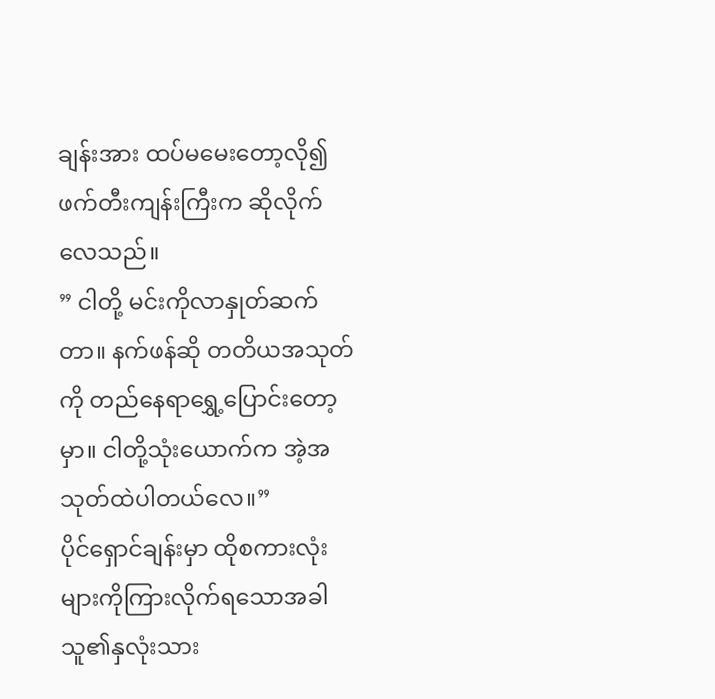ချန်းအား ထပ်မမေးတော့လို၍ ဖက်တီးကျန်းကြီးက ဆိုလိုက်လေသည်။
” ငါတို့ မင်းကိုလာနှုတ်ဆက်တာ။ နက်ဖန်ဆို တတိယအသုတ်ကို တည်နေရာရွှေ့ပြောင်းတော့မှာ။ ငါတို့သုံးယောက်က အဲ့အသုတ်ထဲပါတယ်လေ။”
ပိုင်ရှောင်ချန်းမှာ ထိုစကားလုံးများကိုကြားလိုက်ရသောအခါ သူ၏နှလုံးသား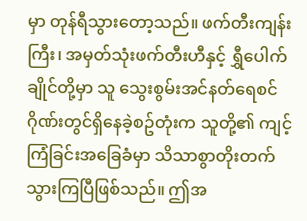မှာ တုန်ရီသွားတော့သည်။ ဖက်တီးကျန်းကြီး၊ အမှတ်သုံးဖက်တီးဟီနှင့် ရွှီပေါက်ချိုင်တို့မှာ သူ သွေးစွမ်းအင်နတ်ရေစင်ဂိုဏ်းတွင်ရှိနေခဲ့စဥ်တုံးက သူတို့၏ ကျင့်ကြံခြင်းအခြေခံမှာ သိသာစွာတိုးတက်သွားကြပြီဖြစ်သည်။ ဤအ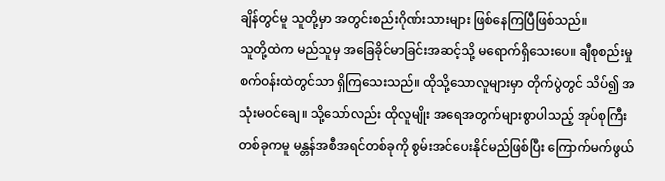ချိန်တွင်မူ သူတို့မှာ အတွင်းစည်းဂိုဏ်းသားများ ဖြစ်နေကြပြီဖြစ်သည်။
သူတို့ထဲက မည်သူမှ အခြေခိုင်မာခြင်းအဆင့်သို့ မရောက်ရှိသေးပေ။ ချီစုစည်းမှုစက်ဝန်းထဲတွင်သာ ရှိကြသေးသည်။ ထိုသို့သောလူများမှာ တိုက်ပွဲတွင် သိပ်၍ အသုံးမဝင်ချေ။ သို့သော်လည်း ထိုလူမျိုး အရေအတွက်များစွာပါသည့် အုပ်စုကြီးတစ်ခုကမူ မန္တန်အစီအရင်တစ်ခုကို စွမ်းအင်ပေးနိုင်မည်ဖြစ်ပြီး ကြောက်မက်ဖွယ်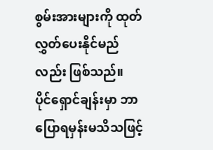စွမ်းအားများကို ထုတ်လွှတ်ပေးနိုင်မည်လည်း ဖြစ်သည်။
ပိုင်ရှောင်ချန်းမှာ ဘာပြောရမှန်းမသိသဖြင့်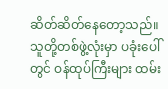ဆိတ်ဆိတ်နေတော့သည်။ သူတို့တစ်ဖွဲ့လုံးမှာ ပခုံးပေါ်တွင် ဝန်ထုပ်ကြီးများ ထမ်း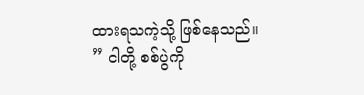ထားရသကဲ့သို့ ဖြစ်နေသည်။
” ငါတို့ စစ်ပွဲကို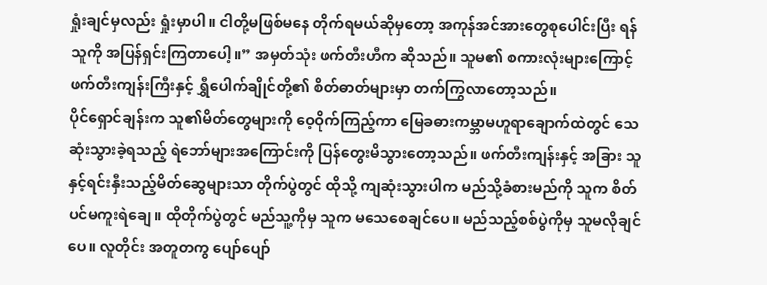ရှုံးချင်မှလည်း ရှုံးမှာပါ။ ငါတို့မဖြစ်မနေ တိုက်ရမယ်ဆိုမှတော့ အကုန်အင်အားတွေစုပေါင်းပြီး ရန်သူကို အပြန်ရှင်းကြတာပေါ့။” အမှတ်သုံး ဖက်တီးဟီက ဆိုသည်။ သူမ၏ စကားလုံးများကြောင့် ဖက်တီးကျန်းကြီးနှင့် ရွှီပေါက်ချိုင်တို့၏ စိတ်ဓာတ်များမှာ တက်ကြွလာတော့သည်။
ပိုင်ရှောင်ချန်းက သူ၏မိတ်တွေများကို ဝေ့ဝိုက်ကြည့်ကာ မြေခဓားကမ္ဘာမဟူရာချောက်ထဲတွင် သေဆုံးသွားခဲ့ရသည့် ရဲဘော်များအကြောင်းကို ပြန်တွေးမိသွားတော့သည်။ ဖက်တီးကျန်းနှင့် အခြား သူနှင့်ရင်းနှီးသည့်မိတ်ဆွေများသာ တိုက်ပွဲတွင် ထိုသို့ ကျဆုံးသွားပါက မည်သို့ခံစားမည်ကို သူက စိတ်ပင်မကူးရဲချေ။ ထိုတိုက်ပွဲတွင် မည်သူ့ကိုမှ သူက မသေစေချင်ပေ။ မည်သည့်စစ်ပွဲကိုမှ သူမလိုချင်ပေ။ လူတိုင်း အတူတကွ ပျော်ပျော်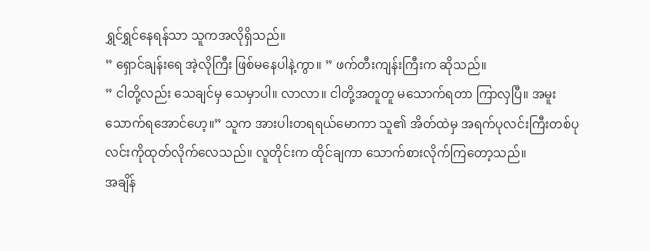ရွှင်ရွှင်နေရန်သာ သူကအလိုရှိသည်။
” ရှောင်ချန်းရေ အဲ့လိုကြီး ဖြစ်မနေပါနဲ့ကွာ။ ” ဖက်တီးကျန်းကြီးက ဆိုသည်။
” ငါတို့လည်း သေချင်မှ သေမှာပါ။ လာလာ။ ငါတို့အတူတူ မသောက်ရတာ ကြာလှပြီ။ အမူးသောက်ရအောင်ဟေ့။” သူက အားပါးတရရယ်မောကာ သူ၏ အိတ်ထဲမှ အရက်ပုလင်းကြီးတစ်ပုလင်းကိုထုတ်လိုက်လေသည်။ လူတိုင်းက ထိုင်ချကာ သောက်စားလိုက်ကြတော့သည်။
အချိန်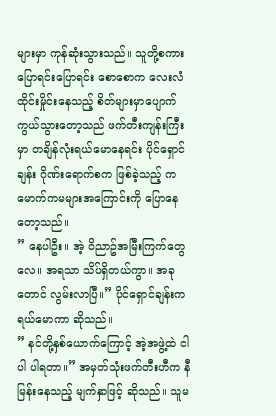များမှာ ကုန်ဆုံးသွားသည်။ သူတို့စကားပြောရင်းပြောရင်း စောစောက လေးလံထိုင်းမှိုင်းနေသည့် စိတ်များမှာပျောက်ကွယ်သွားတော့သည် ဖက်တီးကျန်းကြီးမှာ တချိန်လုံးရယ်မောနေရင်း ပိုင်ရှောင်ချန်း ဂိုဏ်းရောက်စက ဖြစ်ခဲ့သည့် ကမောက်ကမများအကြောင်းကို ပြောနေတော့သည်။
” နေပါဦး။ အဲ့ ဝိညာဥ်အမြီးကြက်တွေလေ။ အရသာ သိပ်ရှိတယ်ကွာ။ အခုတောင် လွမ်းလာပြီ။” ပိုင်ရှောင်ချန်းက ရယ်မောကာ ဆိုသည်။
” နင်တို့နှစ်ယောက်ကြောင့် အဲ့အဖွဲ့ထဲ ငါပါ ပါရတာ။” အမှတ်သုံးဖက်တီးဟီက နီမြန်းနေသည့် မျက်နှာဖြင့် ဆိုသည်။ သူမ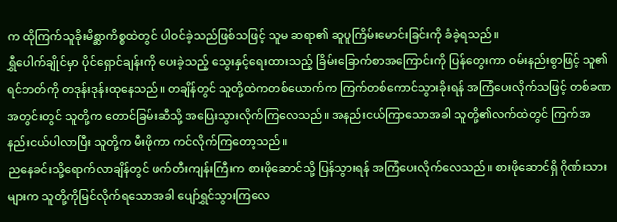က ထိုကြက်သူခိုးမိစ္ဆာကိစ္စထဲတွင် ပါဝင်ခဲ့သည်ဖြစ်သဖြင့် သူမ ဆရာ၏ ဆူပူကြိမ်းမောင်းခြင်းကို ခံခဲ့ရသည်။
ရွှီပေါက်ချိုင်မှာ ပိုင်ရှောင်ချန်းကို ပေးခဲ့သည့် သွေးနှင့်ရေးထားသည့် ခြိမ်းခြောက်စာအကြောင်းကို ပြန်တွေးကာ ဝမ်းနည်းစွာဖြင့် သူ၏ ရင်ဘတ်ကို တဒုန်းဒုန်းထုနေသည်။ တချိန်တွင် သူတို့ထဲကတစ်ယောက်က ကြက်တစ်ကောင်သွားခိုးရန် အကြံပေးလိုက်သဖြင့် တစ်ခဏအတွင်းတွင် သူတို့က တောင်ခြမ်းဆီသို့ အပြေးသွားလိုက်ကြလေသည်။ အနည်းငယ်ကြာသောအခါ သူတို့၏လက်ထဲတွင် ကြက်အနည်းငယ်ပါလာပြီး သူတို့က မီးဖိုကာ ကင်လိုက်ကြတော့သည်။
ညနေခင်းသို့ရောက်လာချိန်တွင် ဖက်တီးကျန်းကြီးက စားဖိုဆောင်သို့ ပြန်သွားရန် အကြံပေးလိုက်လေသည်။ စားဖိုဆောင်ရှိ ဂိုဏ်းသားများက သူတို့ကိုမြင်လိုက်ရသောအခါ ပျော်ရွှင်သွားကြလေ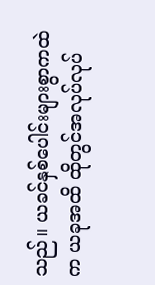သည်။ ယခင်နှစ်ပေါင်းများစွာကထဲက ယခုအထိ ထိုတွင်အလုပ်လုပ်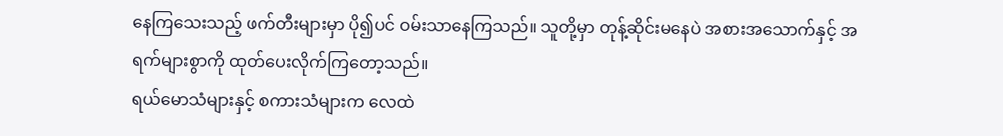နေကြသေးသည့် ဖက်တီးများမှာ ပို၍ပင် ဝမ်းသာနေကြသည်။ သူတို့မှာ တုန့်ဆိုင်းမနေပဲ အစားအသောက်နှင့် အရက်များစွာကို ထုတ်ပေးလိုက်ကြတော့သည်။
ရယ်မောသံများနှင့် စကားသံများက လေထဲ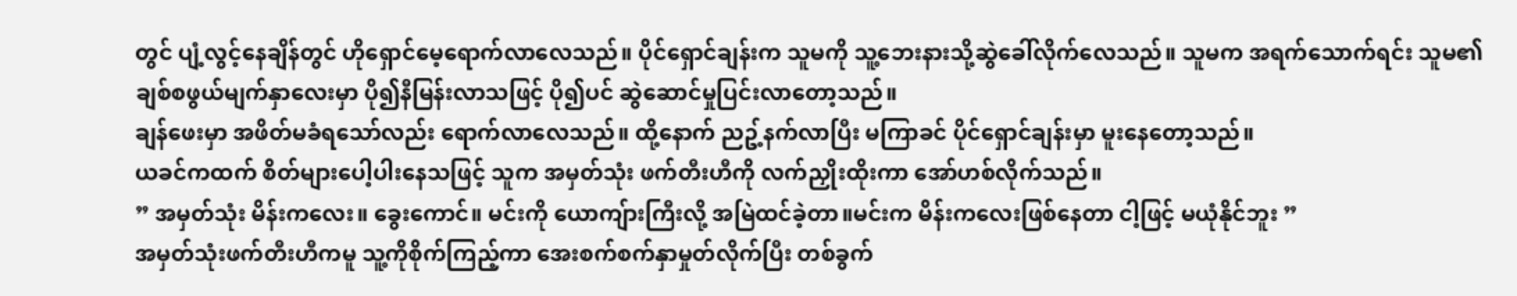တွင် ပျံ့လွင့်နေချိန်တွင် ဟိုရှောင်မေ့ရောက်လာလေသည်။ ပိုင်ရှောင်ချန်းက သူမကို သူ့ဘေးနားသို့ဆွဲခေါ်လိုက်လေသည်။ သူမက အရက်သောက်ရင်း သူမ၏ ချစ်စဖွယ်မျက်နှာလေးမှာ ပို၍နီမြန်းလာသဖြင့် ပို၍ပင် ဆွဲဆောင်မှုပြင်းလာတော့သည်။
ချန်ဖေးမှာ အဖိတ်မခံရသော်လည်း ရောက်လာလေသည်။ ထို့နောက် ညဥ့်နက်လာပြီး မကြာခင် ပိုင်ရှောင်ချန်းမှာ မူးနေတော့သည်။
ယခင်ကထက် စိတ်များပေါ့ပါးနေသဖြင့် သူက အမှတ်သုံး ဖက်တီးဟီကို လက်ညှိုးထိုးကာ အော်ဟစ်လိုက်သည်။
” အမှတ်သုံး မိန်းကလေး။ ခွေးကောင်။ မင်းကို ယောကျ်ားကြီးလို့ အမြဲထင်ခဲ့တာ။မင်းက မိန်းကလေးဖြစ်နေတာ ငါ့ဖြင့် မယုံနိုင်ဘူး ”
အမှတ်သုံးဖက်တီးဟီကမူ သူ့ကိုစိုက်ကြည့်ကာ အေးစက်စက်နှာမှုတ်လိုက်ပြီး တစ်ခွက်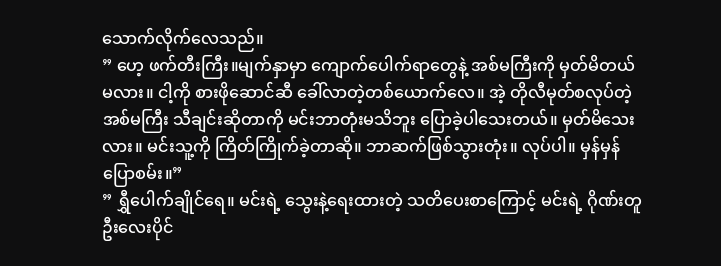သောက်လိုက်လေသည်။
” ဟေ့ ဖက်တီးကြီး။မျက်နှာမှာ ကျောက်ပေါက်ရာတွေနဲ့ အစ်မကြီးကို မှတ်မိတယ်မလား။ ငါ့ကို စားဖိုဆောင်ဆီ ခေါ်လာတဲ့တစ်ယောက်လေ။ အဲ့ တိုလီမုတ်စလုပ်တဲ့ အစ်မကြီး သီချင်းဆိုတာကို မင်းဘာတုံးမသိဘူး ပြောခဲ့ပါသေးတယ်။ မှတ်မိသေးလား။ မင်းသူ့ကို ကြိတ်ကြိုက်ခဲ့တာဆို။ ဘာဆက်ဖြစ်သွားတုံး။ လုပ်ပါ။ မှန်မှန်ပြောစမ်း။”
” ရွှီပေါက်ချိုင်ရေ။ မင်းရဲ့ သွေးနဲ့ရေးထားတဲ့ သတိပေးစာကြောင့် မင်းရဲ့ ဂိုဏ်းတူဦးလေးပိုင်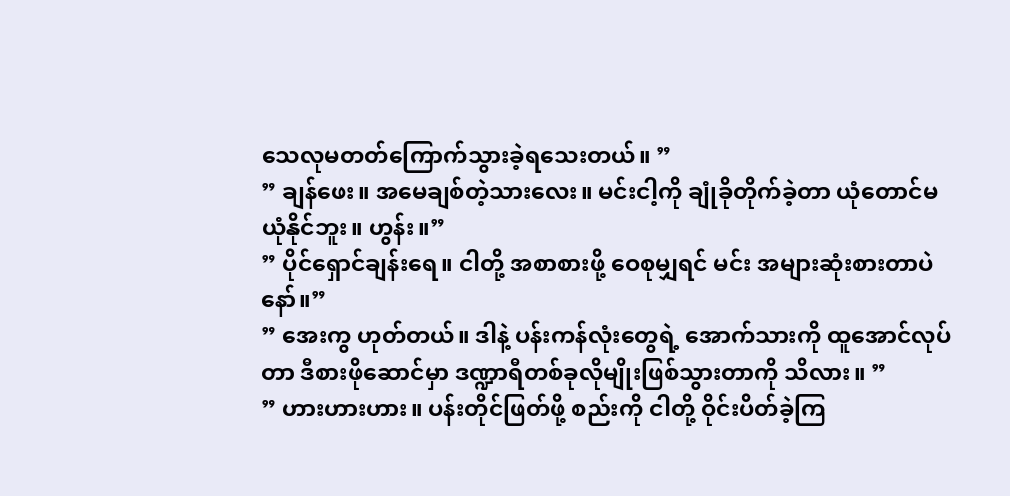သေလုမတတ်ကြောက်သွားခဲ့ရသေးတယ်။ ”
” ချန်ဖေး။ အမေချစ်တဲ့သားလေး။ မင်းငါ့ကို ချုံခိုတိုက်ခဲ့တာ ယုံတောင်မယုံနိုင်ဘူး။ ဟွန်း။”
” ပိုင်ရှောင်ချန်းရေ။ ငါတို့ အစာစားဖို့ ဝေစုမျှရင် မင်း အများဆုံးစားတာပဲနော်။”
” အေးကွ ဟုတ်တယ်။ ဒါနဲ့ ပန်းကန်လုံးတွေရဲ့ အောက်သားကို ထူအောင်လုပ်တာ ဒီစားဖိုဆောင်မှာ ဒဏ္ဍာရီတစ်ခုလိုမျိုးဖြစ်သွားတာကို သိလား။ ”
” ဟားဟားဟား။ ပန်းတိုင်ဖြတ်ဖို့ စည်းကို ငါတို့ ဝိုင်းပိတ်ခဲ့ကြ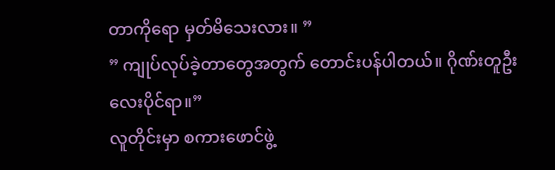တာကိုရော မှတ်မိသေးလား။ ”
” ကျုပ်လုပ်ခဲ့တာတွေအတွက် တောင်းပန်ပါတယ်။ ဂိုဏ်းတူဦးလေးပိုင်ရာ။”
လူတိုင်းမှာ စကားဖောင်ဖွဲ့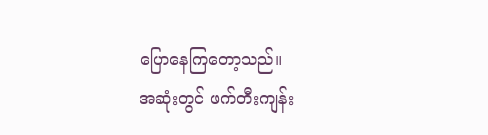ပြောနေကြတော့သည်။
အဆုံးတွင် ဖက်တီးကျန်း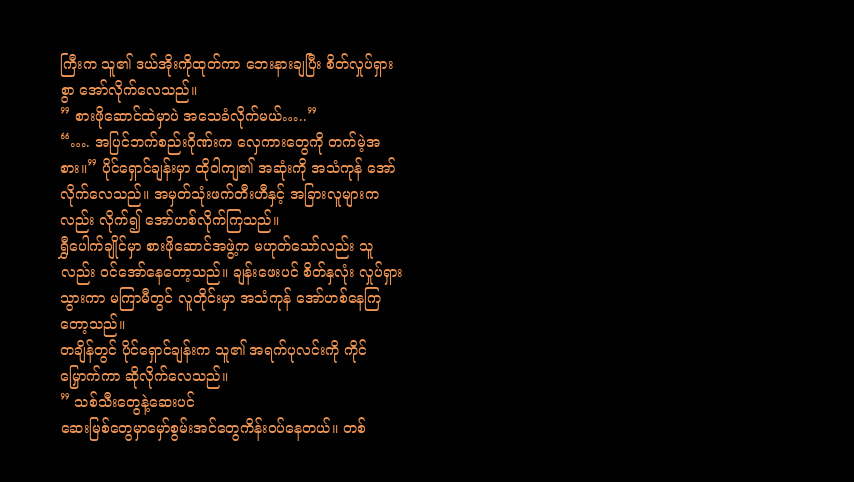ကြီးက သူ၏ ဒယ်အိုးကိုထုတ်ကာ ဘေးနားချပြီး စိတ်လှုပ်ရှားစွာ အော်လိုက်လေသည်။
” စားဖိုဆောင်ထဲမှာပဲ အသေခံလိုက်မယ်…..”
“…. အပြင်ဘက်စည်းဂိုဏ်းက လှေကားတွေကို တက်မဲ့အစား။” ပိုင်ရှောင်ချန်းမှာ ထိုဝါကျ၏ အဆုံးကို အသံကုန် အော်လိုက်လေသည်။ အမှတ်သုံးဖက်တီးဟီနှင့် အခြားလူများကလည်း လိုက်၍ အော်ဟစ်လိုက်ကြသည်။
ရွှီပေါက်ချိုင်မှာ စားဖိုဆောင်အဖွဲ့က မဟုတ်သော်လည်း သူလည်း ဝင်အော်နေတော့သည်။ ချန်းဖေးပင် စိတ်နှလုံး လှုပ်ရှားသွားကာ မကြာမီတွင် လူတိုင်းမှာ အသံကုန် အော်ဟစ်နေကြတော့သည်။
တချိန်တွင် ပိုင်ရှောင်ချန်းက သူ၏ အရက်ပုလင်းကို ကိုင်မြှောက်ကာ ဆိုလိုက်လေသည်။
” သစ်သီးတွေနဲ့ဆေးပင်
ဆေးမြစ်တွေမှာမှော်စွမ်းအင်တွေကိန်း၀ပ်နေတယ်။ တစ်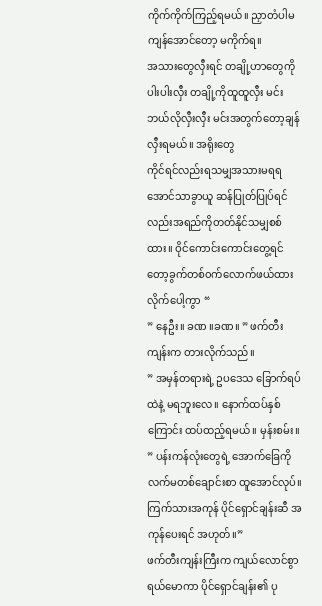ကိုက်ကိုက်ကြည့်ရမယ်။ ညှာတံပါမကျန်အောင်တော့ မကိုက်ရ။
အသားတွေလှီးရင် တချို့ဟာတွေကိုပါးပါးလှီး တချို့ကိုထူထူလှီး မင်းဘယ်လိုလှီးလှီး မင်းအတွက်တော့ချန်လှီးရမယ်။ အရိုးတွေ
ကိုင်ရင်လည်းရသမျှအသားမရရအောင်သာခွာယူ ဆန်ပြုတ်ပြုပ်ရင်လည်းအရည်ကိုတတ်နိုင်သမျှစစ်ထား။ ဝိုင်ကောင်းကောင်းတွေ့ရင်
တော့ခွက်တစ်၀က်လောက်ဖယ်ထားလိုက်ပေါ့ကွာ “
” နေဦး။ ခဏ ။ခဏ။ ” ဖက်တီးကျန်းက တားလိုက်သည်။
” အမှန်တရားရဲ့ ဥပဒေသ ခြောက်ရပ်ထဲနဲ့ မရဘူးလေ။ နောက်ထပ်နှစ်ကြောင်း ထပ်ထည့်ရမယ်။ မှန်းစမ်း။ ” ပန်းကန်လုံးတွေရဲ့ အောက်ခြေကို လက်မတစ်ချောင်းစာ ထူအောင်လုပ်။ ကြက်သားအကုန် ပိုင်ရှောင်ချန်းဆီ အကုန်ပေးရင် အဟုတ်။”
ဖက်တီးကျန်းကြီးက ကျယ်လောင်စွာ ရယ်မောကာ ပိုင်ရှောင်ချန်း၏ ပု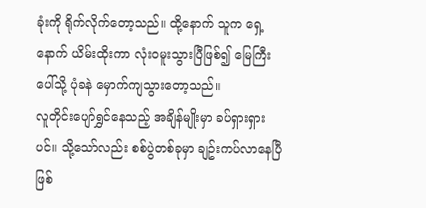ခုံးကို ရိုက်လိုက်တော့သည်။ ထို့နောက် သူက ရှေ့နောက် ယိမ်းထိုးကာ လုံးဝမူးသွားပြီဖြစ်၍ မြေကြီးပေါ်သို့ ပုံခနဲ မှောက်ကျသွားတော့သည်။
လူတိုင်းပျော်ရွှင်နေသည့် အချိန်မျိုးမှာ ခပ်ရှားရှားပင်။ သို့သော်လည်း စစ်ပွဲတစ်ခုမှာ ချဥ်းကပ်လာနေပြီဖြစ်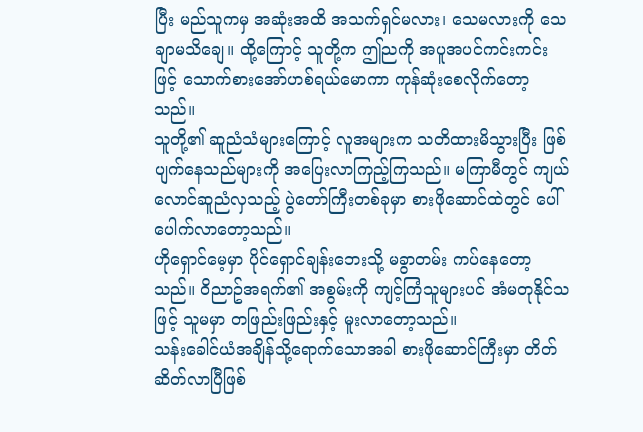ပြီး မည်သူကမှ အဆုံးအထိ အသက်ရှင်မလား၊ သေမလားကို သေချာမသိချေ။ ထို့ကြောင့် သူတို့က ဤညကို အပူအပင်ကင်းကင်းဖြင့် သောက်စားအော်ဟစ်ရယ်မောကာ ကုန်ဆုံးစေလိုက်တော့သည်။
သူတို့၏ ဆူညံသံများကြောင့် လူအများက သတိထားမိသွားပြီး ဖြစ်ပျက်နေသည်များကို အပြေးလာကြည့်ကြသည်။ မကြာမီတွင် ကျယ်လောင်ဆူညံလှသည့် ပွဲတော်ကြီးတစ်ခုမှာ စားဖိုဆောင်ထဲတွင် ပေါ်ပေါက်လာတော့သည်။
ဟိုရှောင်မေ့မှာ ပိုင်ရှောင်ချန်းဘေးသို့ မခွာတမ်း ကပ်နေတော့သည်။ ဝိညာဥ်အရက်၏ အစွမ်းကို ကျင့်ကြံသူများပင် အံမတုနိုင်သဖြင့် သူမမှာ တဖြည်းဖြည်းနှင့် မူးလာတော့သည်။
သန်းခေါင်ယံအချိန်သို့ရောက်သောအခါ စားဖိုဆောင်ကြီးမှာ တိတ်ဆိတ်လာပြီဖြစ်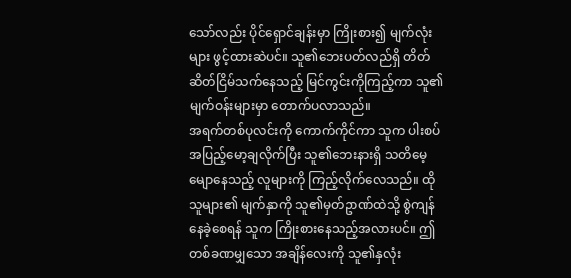သော်လည်း ပိုင်ရှောင်ချန်းမှာ ကြိုးစား၍ မျက်လုံးများ ဖွင့်ထားဆဲပင်။ သူ၏ဘေးပတ်လည်ရှိ တိတ်ဆိတ်ငြိမ်သက်နေသည့် မြင်ကွင်းကိုကြည့်ကာ သူ၏ မျက်ဝန်းများမှာ တောက်ပလာသည်။
အရက်တစ်ပုလင်းကို ကောက်ကိုင်ကာ သူက ပါးစပ်အပြည့်မော့ချလိုက်ပြီး သူ၏ဘေးနားရှိ သတိမေ့မျောနေသည့် လူများကို ကြည့်လိုက်လေသည်။ ထိုသူများ၏ မျက်နှာကို သူ၏မှတ်ဥာဏ်ထဲသို့ စွဲကျန်နေခဲ့စေရန် သူက ကြိုးစားနေသည့်အလားပင်။ ဤတစ်ခဏမျှသော အချိန်လေးကို သူ၏နှလုံး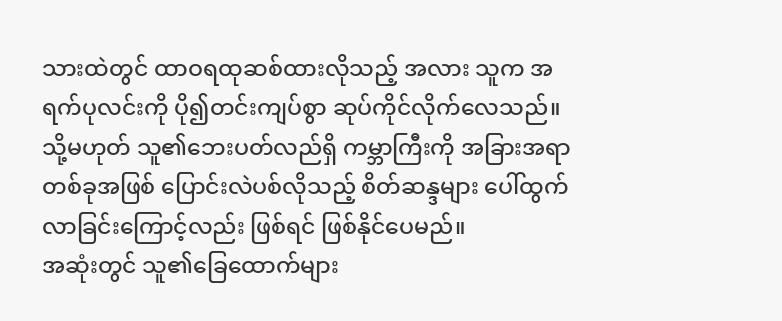သားထဲတွင် ထာဝရထုဆစ်ထားလိုသည့် အလား သူက အရက်ပုလင်းကို ပို၍တင်းကျပ်စွာ ဆုပ်ကိုင်လိုက်လေသည်။ သို့မဟုတ် သူ၏ဘေးပတ်လည်ရှိ ကမ္ဘာကြီးကို အခြားအရာတစ်ခုအဖြစ် ပြောင်းလဲပစ်လိုသည့် စိတ်ဆန္ဒများ ပေါ်ထွက်လာခြင်းကြောင့်လည်း ဖြစ်ရင် ဖြစ်နိုင်ပေမည်။
အဆုံးတွင် သူ၏ခြေထောက်များ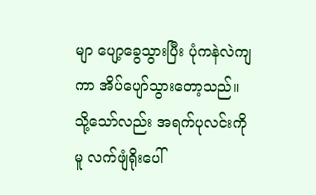မျာ ပျော့ခွေသွားပြီး ပုံကနဲလဲကျကာ အိပ်ပျော်သွားတော့သည်။ သို့သော်လည်း အရက်ပုလင်းကိုမူ လက်ဖျံရိုးပေါ်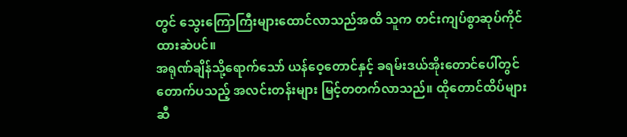တွင် သွေးကြောကြီးများထောင်လာသည်အထိ သူက တင်းကျပ်စွာဆုပ်ကိုင်ထားဆဲပင်။
အရုဏ်ချိန်သို့ရောက်သော် ယန်ဝေ့တောင်နှင့် ခရမ်းဒယ်အိုးတောင်ပေါ်တွင် တောက်ပသည့် အလင်းတန်းများ မြင့်တတက်လာသည်။ ထိုတောင်ထိပ်များဆီ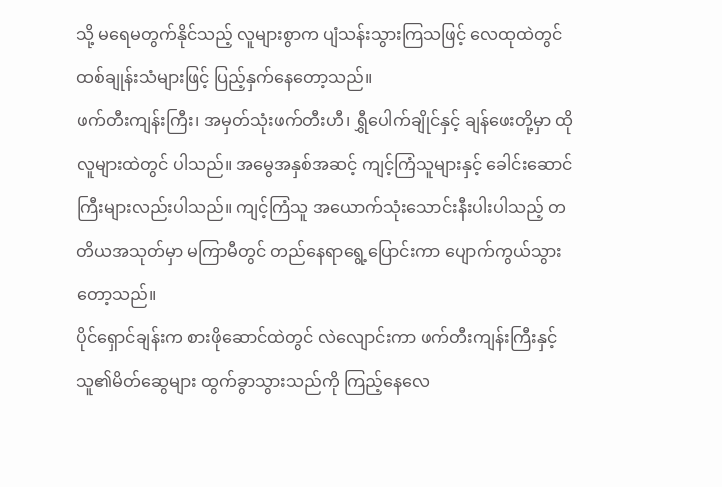သို့ မရေမတွက်နိုင်သည့် လူများစွာက ပျံသန်းသွားကြသဖြင့် လေထုထဲတွင် ထစ်ချုန်းသံများဖြင့် ပြည့်နှက်နေတော့သည်။
ဖက်တီးကျန်းကြီး၊ အမှတ်သုံးဖက်တီးဟီ၊ ရွှီပေါက်ချိုင်နှင့် ချန်ဖေးတို့မှာ ထိုလူများထဲတွင် ပါသည်။ အမွေအနှစ်အဆင့် ကျင့်ကြံသူများနှင့် ခေါင်းဆောင်ကြီးများလည်းပါသည်။ ကျင့်ကြံသူ အယောက်သုံးသောင်းနီးပါးပါသည့် တတိယအသုတ်မှာ မကြာမီတွင် တည်နေရာရွေ့ပြောင်းကာ ပျောက်ကွယ်သွားတော့သည်။
ပိုင်ရှောင်ချန်းက စားဖိုဆောင်ထဲတွင် လဲလျောင်းကာ ဖက်တီးကျန်းကြီးနှင့် သူ၏မိတ်ဆွေများ ထွက်ခွာသွားသည်ကို ကြည့်နေလေ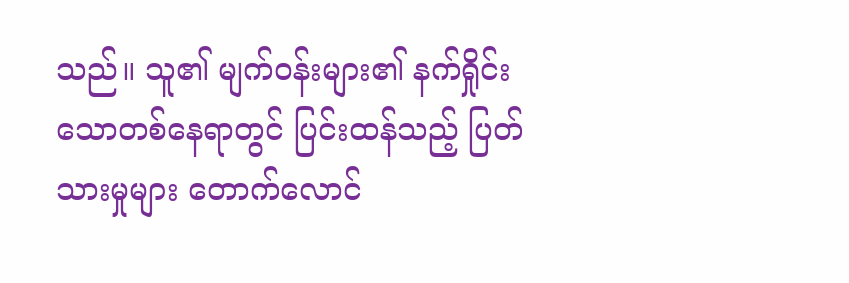သည်။ သူ၏ မျက်ဝန်းများ၏ နက်ရှိုင်းသောတစ်နေရာတွင် ပြင်းထန်သည့် ပြတ်သားမှုများ တောက်လောင်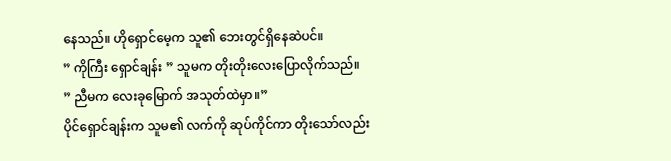နေသည်။ ဟိုရှောင်မေ့က သူ၏ ဘေးတွင်ရှိနေဆဲပင်။
” ကိုကြီး ရှောင်ချန်း ” သူမက တိုးတိုးလေးပြောလိုက်သည်။
” ညီမက လေးခုမြောက် အသုတ်ထဲမှာ။”
ပိုင်ရှောင်ချန်းက သူမ၏ လက်ကို ဆုပ်ကိုင်ကာ တိုးသော်လည်း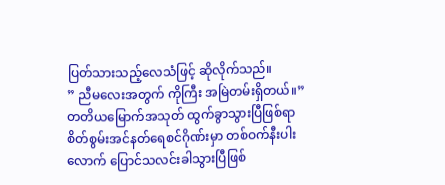ပြတ်သားသည့်လေသံဖြင့် ဆိုလိုက်သည်။
” ညီမလေးအတွက် ကိုကြီး အမြဲတမ်းရှိတယ်။”
တတိယမြောက်အသုတ် ထွက်ခွာသွားပြီဖြစ်ရာ စိတ်စွမ်းအင်နတ်ရေစင်ဂိုဏ်းမှာ တစ်ဝက်နီးပါးလောက် ပြောင်သလင်းခါသွားပြီဖြစ်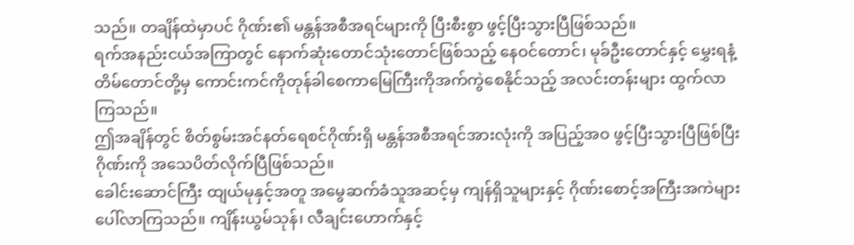သည်။ တချိန်ထဲမှာပင် ဂိုဏ်း၏ မန္တန်အစီအရင်များကို ပြီးစီးစွာ ဖွင့်ပြီးသွားပြီဖြစ်သည်။
ရက်အနည်းငယ်အကြာတွင် နောက်ဆုံးတောင်သုံးတောင်ဖြစ်သည့် နေဝင်တောင်၊ မုခ်ဦးတောင်နှင့် မွှေးရနံ့တိမ်တောင်တို့မှ ကောင်းကင်ကိုတုန်ခါစေကာမြေကြီးကိုအက်ကွဲစေနိုင်သည့် အလင်းတန်းများ ထွက်လာကြသည်။
ဤအချိန်တွင် စိတ်စွမ်းအင်နတ်ရေစင်ဂိုဏ်းရှိ မန္တန်အစီအရင်အားလုံးကို အပြည့်အဝ ဖွင့်ပြီးသွားပြီဖြစ်ပြီး ဂိုဏ်းကို အသေပိတ်လိုက်ပြီဖြစ်သည်။
ခေါင်းဆောင်ကြီး ထျယ်မုနှင့်အတူ အမွေဆက်ခံသူအဆင့်မှ ကျန်ရှိသူများနှင့် ဂိုဏ်းစောင့်အကြီးအကဲများပေါ်လာကြသည်။ ကျိန်းယွမ်သုန်၊ လီချင်းဟောက်နှင့်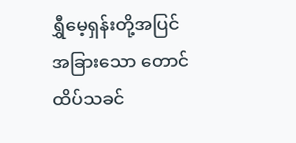ရွှီမေ့ရှန်းတို့အပြင် အခြားသော တောင်ထိပ်သခင်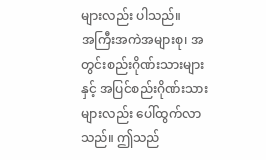များလည်း ပါသည်။
အကြီးအကဲအများစု၊ အတွင်းစည်းဂိုဏ်းသားများနှင့် အပြင်စည်းဂိုဏ်းသားများလည်း ပေါ်ထွက်လာသည်။ ဤသည်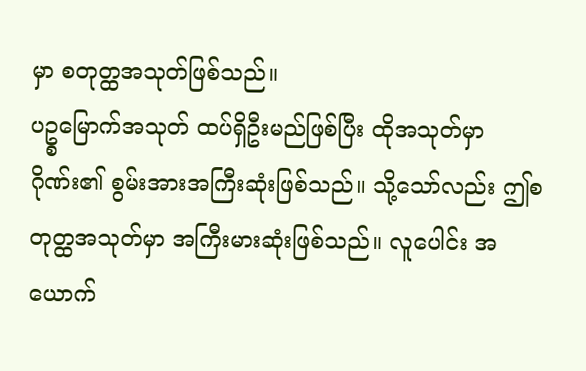မှာ စတုတ္ထအသုတ်ဖြစ်သည်။
ပဥ္စမြောက်အသုတ် ထပ်ရှိဦးမည်ဖြစ်ပြီး ထိုအသုတ်မှာ ဂိုဏ်း၏ စွမ်းအားအကြီးဆုံးဖြစ်သည်။ သို့သော်လည်း ဤစတုတ္ထအသုတ်မှာ အကြီးမားဆုံးဖြစ်သည်။ လူပေါင်း အယောက်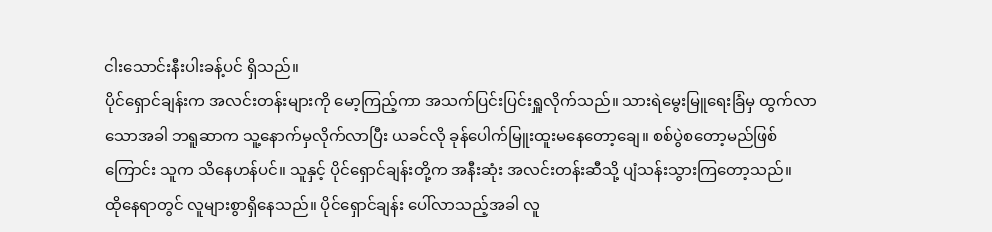ငါးသောင်းနီးပါးခန့်ပင် ရှိသည်။
ပိုင်ရှောင်ချန်းက အလင်းတန်းများကို မော့ကြည့်ကာ အသက်ပြင်းပြင်းရှူလိုက်သည်။ သားရဲမွေးမြူရေးခြံမှ ထွက်လာသောအခါ ဘရူဆာက သူ့နောက်မှလိုက်လာပြီး ယခင်လို ခုန်ပေါက်မြူးထူးမနေတော့ချေ။ စစ်ပွဲစတော့မည်ဖြစ်ကြောင်း သူက သိနေဟန်ပင်။ သူနှင့် ပိုင်ရှောင်ချန်းတို့က အနီးဆုံး အလင်းတန်းဆီသို့ ပျံသန်းသွားကြတော့သည်။
ထိုနေရာတွင် လူများစွာရှိနေသည်။ ပိုင်ရှောင်ချန်း ပေါ်လာသည့်အခါ လူ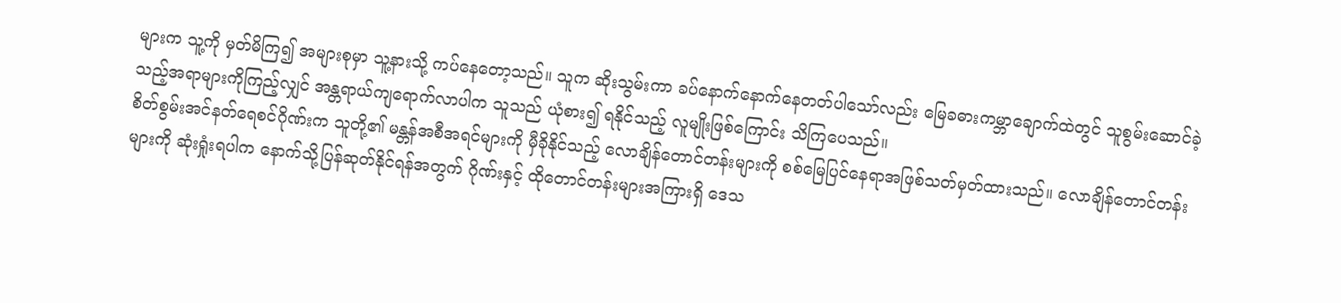များက သူ့ကို မှတ်မိကြ၍ အများစုမှာ သူ့နားသို့ ကပ်နေတော့သည်။ သူက ဆိုးသွမ်းကာ ခပ်နောက်နောက်နေတတ်ပါသော်လည်း မြေခဓားကမ္ဘာချောက်ထဲတွင် သူစွမ်းဆောင်ခဲ့သည့်အရာများကိုကြည့်လျှင် အန္တရာယ်ကျရောက်လာပါက သူသည် ယုံစား၍ ရနိုင်သည့် လူမျိုးဖြစ်ကြောင်း သိကြပေသည်။
စိတ်စွမ်းအင်နတ်ရေစင်ဂိုဏ်းက သူတို့၏ မန္တန်အစီအရင်များကို မှီခိုနိုင်သည့် လောချိန်တောင်တန်းများကို စစ်မြေပြင်နေရာအဖြစ်သတ်မှတ်ထားသည်။ လောချိန်တောင်တန်းများကို ဆုံးရှုံးရပါက နောက်သို့ပြန်ဆုတ်နိုင်ရန်အတွက် ဂိုဏ်းနှင့် ထိုတောင်တန်းများအကြားရှိ ဒေသ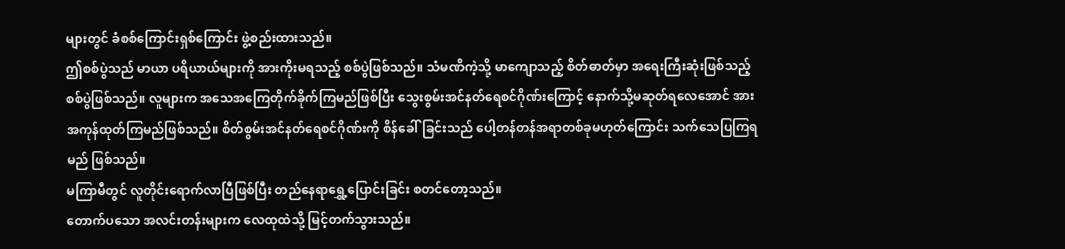များတွင် ခံစစ်ကြောင်းရှစ်ကြောင်း ဖွဲ့စည်းထားသည်။
ဤစစ်ပွဲသည် မာယာ ပရိယာယ်များကို အားကိုးမရသည့် စစ်ပွဲဖြစ်သည်။ သံမဏိကဲ့သို့ မာကျောသည့် စိတ်ဓာတ်မှာ အရေးကြီးဆုံးဖြစ်သည့် စစ်ပွဲဖြစ်သည်။ လူများက အသေအကြေတိုက်ခိုက်ကြမည်ဖြစ်ပြီး သွေးစွမ်းအင်နတ်ရေစင်ဂိုဏ်းကြောင့် နောက်သို့မဆုတ်ရလေအောင် အားအကုန်ထုတ်ကြမည်ဖြစ်သည်။ စိတ်စွမ်းအင်နတ်ရေစင်ဂိုဏ်းကို စိန်ခေါ်ခြင်းသည် ပေါ့တန်တန်အရာတစ်ခုမဟုတ်ကြောင်း သက်သေပြကြရမည် ဖြစ်သည်။
မကြာမီတွင် လူတိုင်းရောက်လာပြီဖြစ်ပြီး တည်နေရာရွှေ့ပြောင်းခြင်း စတင်တော့သည်။
တောက်ပသော အလင်းတန်းများက လေထုထဲသို့ မြင့်တက်သွားသည်။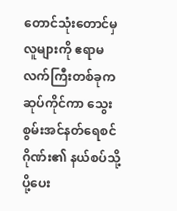တောင်သုံးတောင်မှ လူများကို ဧရာမလက်ကြီးတစ်ခုက ဆုပ်ကိုင်ကာ သွေးစွမ်းအင်နတ်ရေစင်ဂိုဏ်း၏ နယ်စပ်သို့ ပို့ပေး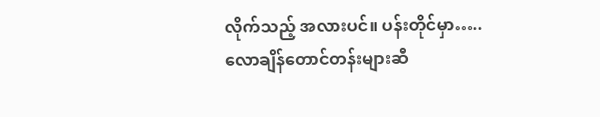လိုက်သည့် အလားပင်။ ပန်းတိုင်မှာ…..
လောချိန်တောင်တန်းများဆီ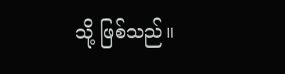သို့ ဖြစ်သည်။